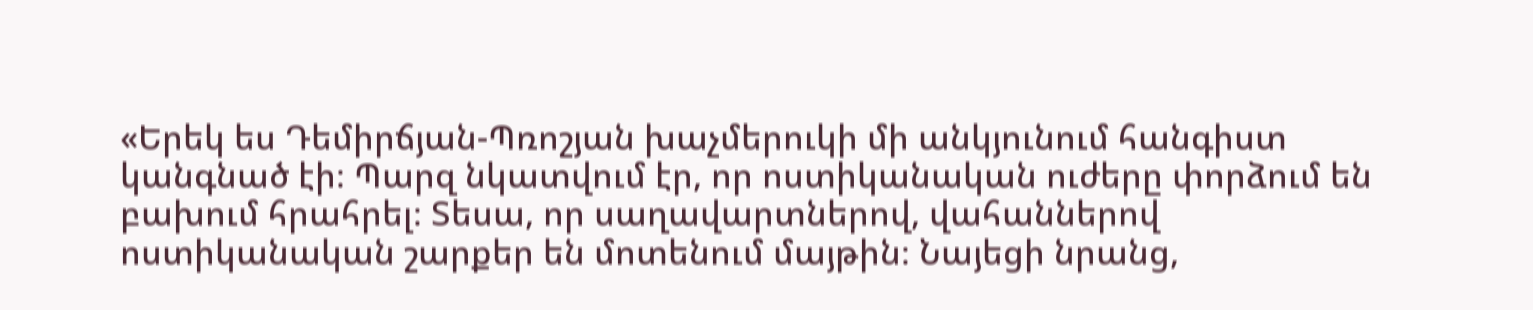«Երեկ ես Դեմիրճյան-Պռոշյան խաչմերուկի մի անկյունում հանգիստ կանգնած էի։ Պարզ նկատվում էր, որ ոստիկանական ուժերը փորձում են բախում հրահրել։ Տեսա, որ սաղավարտներով, վահաններով ոստիկանական շարքեր են մոտենում մայթին։ Նայեցի նրանց,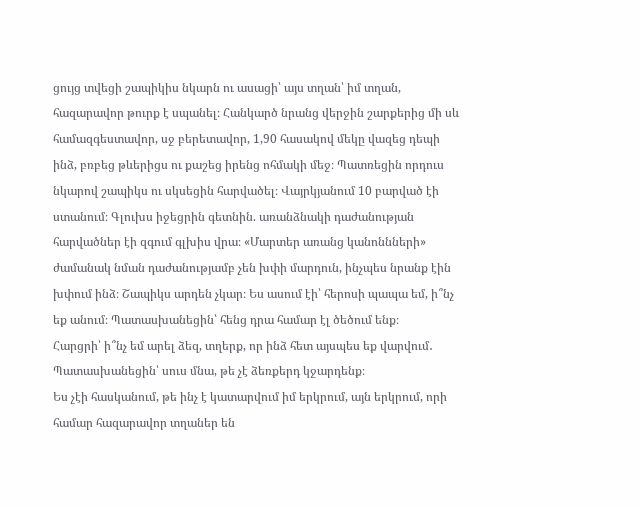ցույց տվեցի շապիկիս նկարն ու ասացի՝ այս տղան՝ իմ տղան, հազարավոր թուրք է սպանել։ Հանկարծ նրանց վերջին շարքերից մի սև համազգեստավոր, սջ բերետավոր, 1,90 հասակով մեկը վազեց դեպի ինձ, բռբեց թևերիցս ու քաշեց իրենց ոհմակի մեջ։ Պատռեցին որդուս նկարով շապիկս ու սկսեցին հարվածել։ Վայրկյանում 10 բարված էի ստանում։ Գլուխս իջեցրին գետնին. առանձնակի դաժանության հարվածներ էի զգում գլխիս վրա։ «Մարտեր առանց կանոննների» ժամանակ նման դաժանությամբ չեն խփի մարդուն, ինչպես նրանք էին խփում ինձ։ Շապիկս արդեն չկար։ Ես ասում էի՝ հերոսի պապա եմ, ի՞նչ եք անում։ Պատասխանեցին՝ հենց դրա համար էլ ծեծում ենք։
Հարցրի՝ ի՞նչ եմ արել ձեզ, տղերք, որ ինձ հետ այսպես եք վարվում․ Պատասխանեցին՝ սուս մնա, թե չէ ձեռքերդ կջարդենք։
Ես չէի հասկանում, թե ինչ է կատարվում իմ երկրում, այն երկրում, որի համար հազարավոր տղաներ են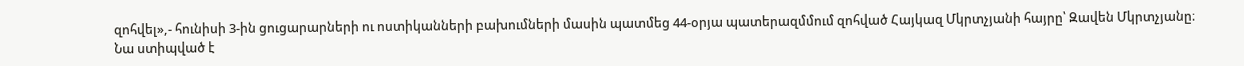զոհվել»,- հունիսի 3-ին ցուցարարների ու ոստիկանների բախումների մասին պատմեց 44-օրյա պատերազմմում զոհված Հայկազ Մկրտչյանի հայրը՝ Զավեն Մկրտչյանը։
Նա ստիպված է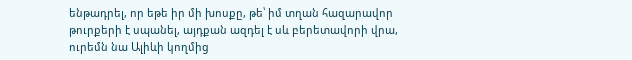ենթադրել, որ եթե իր մի խոսքը, թե՝ իմ տղան հազարավոր թուրքերի է սպանել, այդքան ազդել է սև բերետավորի վրա, ուրեմն նա Ալիևի կողմից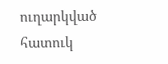ուղարկված հատուկ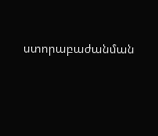ստորաբաժանման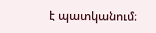է պատկանում։